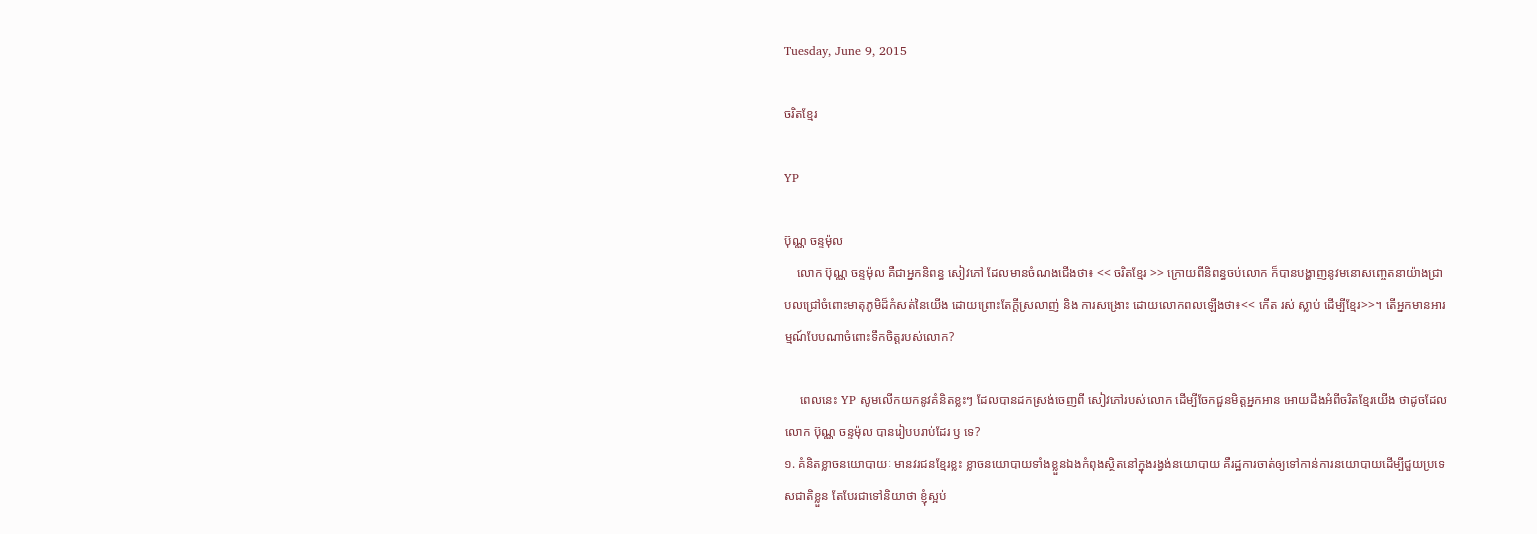Tuesday, June 9, 2015

ចរិតខ្មែរ

YP

ប៊ុណ្ណ ចន្ទម៉ុល
    លោក ប៊ុណ្ណ ចន្ទម៉ុល គឺជាអ្នកនិពន្ធ សៀវភៅ ដែលមានចំណងជើងថា៖ << ចរិតខ្មែរ >> ក្រោយពីនិពន្ធចប់លោក ក៏បានបង្ហាញនូវមនោសញ្ចេតនាយ៉ាងជ្រាបលជ្រៅចំពោះមាតុភូមិដ៏កំសត់នៃយើង ដោយព្រោះតែក្តីស្រលាញ់ និង ការសង្រោះ ដោយលោកពលឡើងថា៖<< កើត រស់ ស្លាប់ ដើម្បីខ្មែរ>>។ តើអ្នកមានអារម្មណ៍បែបណាចំពោះទឹកចិត្តរបស់លោក?

     ពេលនេះ YP សូមលើកយកនូវគំនិតខ្លះៗ ដែលបានដកស្រង់ចេញពី សៀវភៅរបស់លោក ដើម្បីចែកជួនមិត្តអ្នកអាន អោយដឹងអំពីចរិតខ្មែរយើង ថាដូចដែលលោក ប៊ុណ្ណ ចន្ទម៉ុល បានរៀបបរាប់ដែរ ឫ ទេ?
១. គំនិតខ្លាចនយោបាយៈ មានវរជនខ្មែរខ្លះ ខ្លាចនយោបាយទាំងខ្លួនឯងកំពុងស្ថិតនៅក្នុងរង្វង់នយោបាយ គឺរដ្ឋការចាត់ឲ្យទៅកាន់ការនយោបាយដើម្បីជួយប្រទេសជាតិខ្លួន តែបែរជាទៅនិយាថា ខ្ញុំស្អប់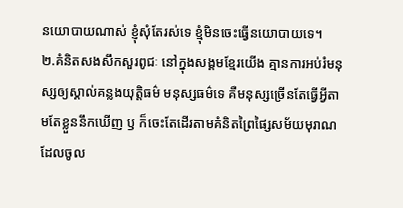នយោបាយណាស់ ខ្ញុំសុំតែរស់ទេ ខ្មុំមិនចេះធ្វើនយោបាយទេ។
២.គំនិតសងសឹកសួរពូជៈ នៅក្នុងសង្គមខ្មែរយើង គ្មានការអប់រំមនុស្សឲ្យស្គាល់គន្លងយុត្តិធម៌ មនុស្សធម៌ទេ គឺមនុស្សច្រើនតែធ្វើអ្វីតាមតែខ្លួននឹកឃើញ ឫ ក៏ចេះតែដើរតាមគំនិតព្រៃផ្សៃសម័យមុរាណ ដែលចូល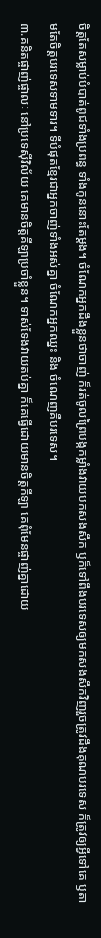ចិត្តតែសម្លាប់បំបាត់ពូជទាំងប្រពន្ធ ទាំងកូននោះតែម្តង។ ចំណែកអ្នកដឹងខ្លួនថាចាញ់ ក៏រត់ចូលព្រៃបង្កកម្លាំងវាយបកសងសឹក ឫក៏ទៅពឹងបរទេសឲ្យមកសងសឹកវិញរួចត្រូវដឹងគុណបរទេស ក៏ត្រូវឲ្យអ្វីទៅគេ ឫតាមតែចិត្តបរទេសទាមទារ។ ទីបំផុតខ្មែរជាអ្នកចាញ់ទាំងអស់គ្នា ចំណែកអ្នកឈ្នះ និង ចំណេញគឺបរទេស។
៣.គនិតផ្ចាញ់ផ្ចាលៈ នៅប្រទេស៊ីវិល័យ គេមានចិត្តគីឡាប្រចាំខ្លួន។ ទាស់ទែងវាយតប់គ្នា ក៏គេធ្វើដោយមានចិត្តកីឡា គេពុំមែនផ្ចាញ់គ្នាដោយ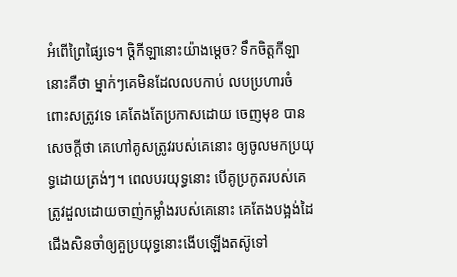អំពើព្រៃផ្សៃទេ។ ចិ្តកីឡានោះយ៉ាងម្តេច? ទឹកចិត្តកីឡានោះគឺថា ម្នាក់ៗគេមិនដែលលបកាប់ លបប្រហារចំពោះសត្រូវទេ គេតែងតែប្រកាសដោយ ចេញមុខ បានសេចក្តីថា គេហៅគូសត្រូវរបស់គេនោះ ឲ្យចូលមកប្រយុទ្ធដោយត្រង់ៗ។ ពេលបរយុទ្ធនោះ បើគូប្រកូតរបស់គេត្រូវដួលដោយចាញ់កម្លាំងរបស់គេនោះ គេតែងបង្អង់ដៃជើងសិនចាំឲ្យគួប្រយុទ្ធនោះងើបឡើងតស៊ូទៅ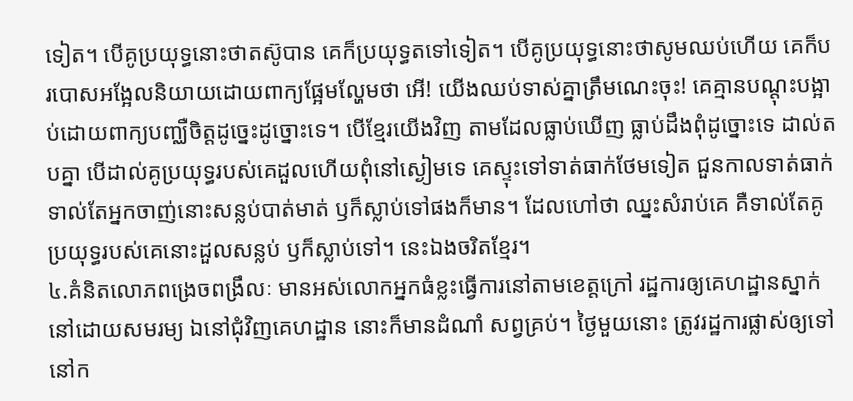ទៀត។ បើគូប្រយុទ្ធនោះថាតស៊ូបាន គេក៏ប្រយុទ្ធតទៅទៀត។ បើគូប្រយុទ្ធនោះថាសូមឈប់ហើយ គេក៏បរបោសអង្អែលនិយាយដោយពាក្យផ្អែមល្ហែមថា អើ! យើងឈប់ទាស់គ្នាត្រឹមណេះចុះ! គេគ្មានបណ្តុះបង្អាប់ដោយពាក្យបញ្ឈឺចិត្តដូច្នេះដូច្នោះទេ។ បើខ្មែរយើងវិញ តាមដែលធ្លាប់ឃើញ ធ្លាប់ដឹងពុំដូច្នោះទេ ដាល់តបគ្នា បើដាល់គូប្រយុទ្ធរបស់គេដួលហើយពុំនៅស្ងៀមទេ គេស្ទុះទៅទាត់ធាក់ថែមទៀត ជួនកាលទាត់ធាក់ទាល់តែអ្នកចាញ់នោះសន្លប់បាត់មាត់ ឫក៏ស្លាប់ទៅផងក៏មាន។ ដែលហៅថា ឈ្នះសំរាប់គេ គឺទាល់តែគូប្រយុទ្ធរបស់គេនោះដួលសន្លប់ ឫក៏ស្លាប់ទៅ។ នេះឯងចរិតខ្មែរ។
៤.គំនិតលោភពង្រេចពង្រឹលៈ មានអស់លោកអ្នកធំខ្លះធ្វើការនៅតាមខេត្តក្រៅ រដ្ឋការឲ្យគេហដ្ឋានស្នាក់នៅដោយសមរម្យ ឯនៅជុំវិញគេហដ្ឋាន នោះក៏មានដំណាំ សព្វគ្រប់។ ថ្ងៃមួយនោះ ត្រូវរដ្ឋការផ្លាស់ឲ្យទៅនៅក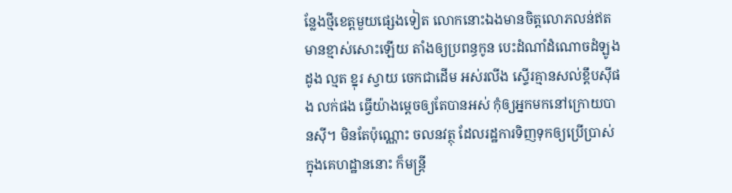ន្លែងថ្មីខេត្តមួយផ្សេងទៀត លោកនោះឯងមានចិត្តលោភលន់ឥតមានខ្មាស់សោះឡើយ តាំងឲ្យប្រពន្ធកូន បេះដំណាំដំណោចដំឡូង ដូង ល្មត ខ្នុរ ស្វាយ ចេកជាដើម អស់រលីង ស្ទើរគ្មានសល់ខ្តឹបស៊ីផង លក់ផង ធ្វើយ៉ាងម្តេចឲ្យតែបានអស់ កុំឲ្យអ្នកមកនៅក្រោយបានស៊ី។ មិនតែប៉ុណ្ណោះ ចលនវត្ថុ ដែលរដ្ឋការទិញទុកឲ្យប្រើប្រាស់ក្នុងគេហដ្ឋាននោះ ក៏មន្រ្តី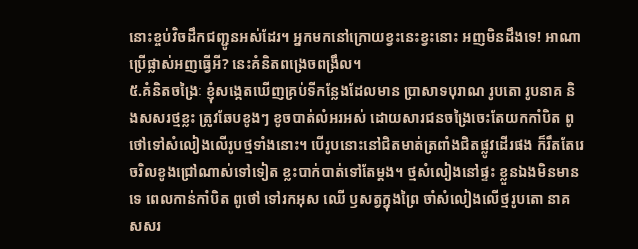នោះខ្ចប់វិចដឹកជញ្ជូនអស់ដែរ។ អ្នកមកនៅក្រោយខ្វះនេះខ្វះនោះ អញមិនដឹងទេ! អាណាប្រើផ្លាស់អញធ្វើអី? នេះគំនិតពង្រេចពង្រឹល។
៥.គំនិតចង្រៃៈ ខ្ញុំសង្កេតឃើញគ្រប់ទីកន្លែងដែលមាន ប្រាសាទបុរាណ រូបតោ រូបនាគ និងសសរថ្មខ្លះ ត្រូវឆែបខូងៗ ខូចបាត់លំអរអស់ ដោយសារជនចង្រៃចេះតែយកកាំបិត ពូថៅទៅសំលៀងលើរូបថ្មទាំងនោះ។ បើរូបនោះនៅជិតមាត់ត្រពាំងជិតផ្លូវដើរផង ក៏រឹតតែរេចរិលខូងជ្រៅណាស់ទៅទៀត ខ្លះបាក់បាត់ទៅតែម្តង។ ថ្មសំលៀងនៅផ្ទះ ខ្លួនឯងមិនមានទេ ពេលកាន់កាំបិត ពូថៅ ទៅរកអុស ឈើ ឫសត្វក្នុងព្រៃ ចាំសំលៀងលើថ្មរូបតោ នាគ សសរ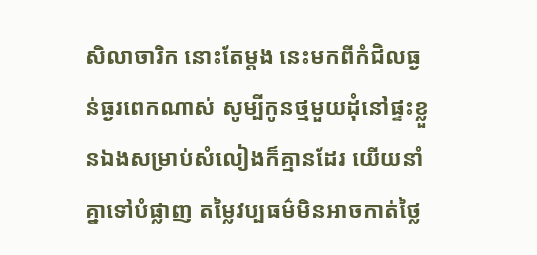សិលាចារិក នោះតែម្តង នេះមកពីកំជិលធ្ងន់ធ្ងរពេកណាស់ សូម្បីកូនថ្មមួយដុំនៅផ្ទះខ្លួនឯងសម្រាប់សំលៀងក៏គ្មានដែរ យើយនាំគ្នាទៅបំផ្លាញ តម្លៃវប្បធម៌មិនអាចកាត់ថ្លៃ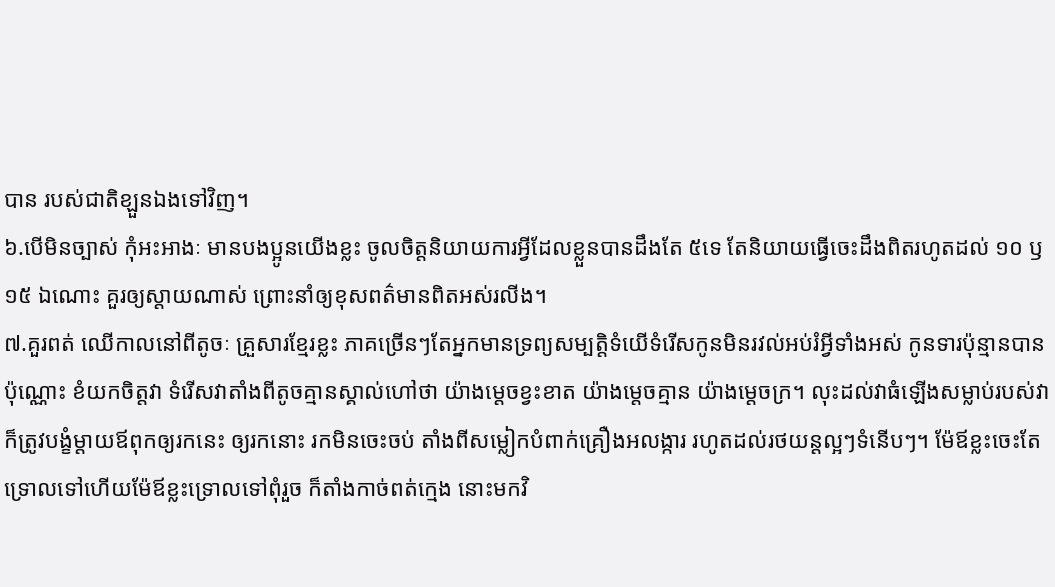បាន របស់ជាតិខ្ឡួនឯងទៅវិញ។
៦.បើមិនច្បាស់ កុំអះអាងៈ មានបងប្អូនយើងខ្លះ ចូលចិត្តនិយាយការអ្វីដែលខ្លួនបានដឹងតែ ៥ទេ តែនិយាយធ្វើចេះដឹងពិតរហូតដល់ ១០ ឫ ១៥ ឯណោះ គួរឲ្យស្តាយណាស់ ព្រោះនាំឲ្យខុសពត៌មានពិតអស់រលីង។
៧.គួរពត់ ឈើកាលនៅពីតូចៈ គ្រួសារខ្មែរខ្លះ ភាគច្រើនៗតែអ្នកមានទ្រព្យសម្បត្តិទំយើទំរើសកូនមិនរវល់អប់រំអ្វីទាំងអស់ កូនទារប៉ុន្មានបានប៉ុណ្ណោះ ខំយកចិត្តវា ទំរើសវាតាំងពីតូចគ្មានស្គាល់ហៅថា យ៉ាងម្តេចខ្វះខាត យ៉ាងម្តេចគ្មាន យ៉ាងម្តេចក្រ។ លុះដល់វាធំឡើងសម្លាប់របស់វាក៏ត្រូវបង្ខំម្តាយឪពុកឲ្យរកនេះ ឲ្យរកនោះ រកមិនចេះចប់ តាំងពីសម្លៀកបំពាក់គ្រឿងអលង្ការ រហូតដល់រថយន្តល្អៗទំនើបៗ។ ម៉ែឪខ្លះចេះតែទ្រោលទៅហើយម៉ែឪខ្លះទ្រោលទៅពុំរួច ក៏តាំងកាច់ពត់ក្មេង នោះមកវិ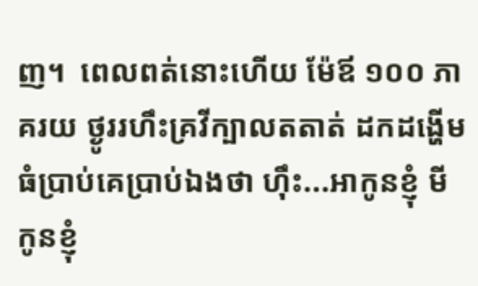ញ។  ពេលពត់នោះហើយ ម៉ែឪ ១០០ ភាគរយ ថ្ងូររហឹះគ្រវីក្បាលតតាត់ ដកដង្ហើមធំប្រាប់គេប្រាប់ឯងថា ហ៊ឹះ...អាកូនខ្ញុំ មីកូនខ្ញុំ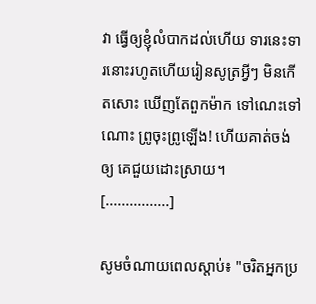វា ធ្វើឲ្យខ្ញុំលំបាកដល់ហើយ ទារនេះទារនោះរហូតហើយរៀនសូត្រអ្វីៗ មិនកើតសោះ ឃើញតែពួកម៉ាក ទៅណេះទៅណោះ ព្រូចុះព្រូឡើង! ហើយគាត់ចង់ឲ្យ គេជួយដោះស្រាយ។
[................]

សូមចំណាយពេលស្តាប់៖ "ចរិតអ្នកប្រ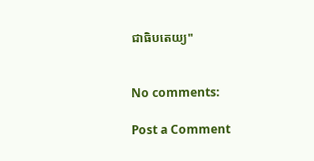ជាធិបតេយ្យ"


No comments:

Post a Comment